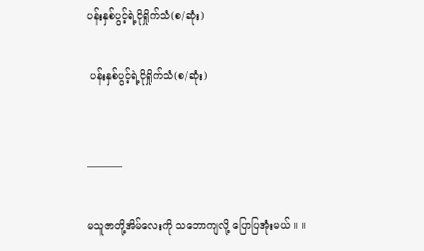ပန်းနှစ်ပွင့်ရဲ့ငိုရှိုက်သံ(စ/ဆုံး)

 ပန်းနှစ်ပွင့်ရဲ့ငိုရှိုက်သံ(စ/ဆုံး)


———–

မသူဇာတို့အိမ်လေးကို သဘောကျလို့ ပြောပြအုံးမယ် ။ ။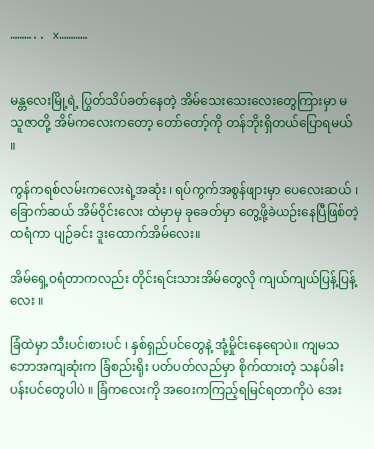……….. x…………


မန္တလေးမြို့ရဲ့ ပြွတ်သိပ်ခတ်နေတဲ့ အိမ်သေးသေးလေးတွေကြားမှာ မသူဇာတို့ အိမ်ကလေးကတော့ တော်တော့်ကို တန်ဘိုးရှိတယ်ပြောရမယ် ။

ကွန်ကရစ်လမ်းကလေးရဲ့အဆုံး ၊ ရပ်ကွက်အစွန်ဖျားမှာ ပေလေးဆယ် ၊ ခြောက်ဆယ် အိမ်ဝိုင်းလေး ထဲမှာမှ ခုခေတ်မှာ တွေ့ဖို့ခဲယဉ်းနေပြီဖြစ်တဲ့ ထရံကာ ပျဉ်ခင်း ဒူးထောက်အိမ်လေး။

အိမ်ရှေ့ဝရံတာကလည်း တိုင်းရင်းသားအိမ်တွေလို ကျယ်ကျယ်ပြန့်ပြန့်လေး ။

ခြံထဲမှာ သီးပင်၊စားပင် ၊ နှစ်ရှည်ပင်တွေနဲ့ အုံ့မှိုင်းနေရောပဲ။ ကျမသဘောအကျဆုံးက ခြံစည်းရိုး ပတ်ပတ်လည်မှာ စိုက်ထားတဲ့ သနပ်ခါးပန်းပင်တွေပါပဲ ။ ခြံကလေးကို အဝေးကကြည့်ရမြင်ရတာကိုပဲ အေး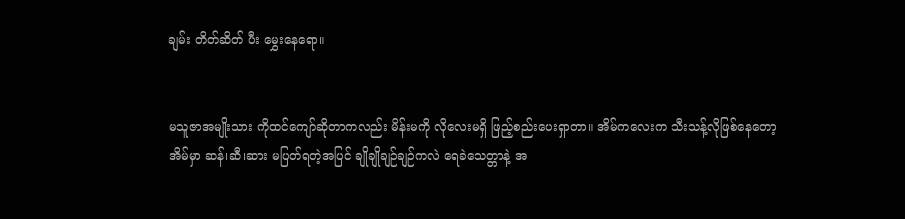ချမ်း တိတ်ဆိတ် ပီး မွှေးနေရော။


မသူဇာအမျိုးသား ကိုထင်ကျော်ဆိုတာကလည်း မိန်းမကို လိုလေးမရှိ ဖြည့်စည်းပေးရှာတာ။ အိမ်ကလေးက သီးသန့်လိုဖြစ်နေတော့ အိမ်မှာ ဆန်၊ဆီ၊ဆား မပြတ်ရတဲ့အပြင် ချိုချိုချဉ်ချဉ်ကလဲ ရေခဲသေတ္တာနဲ့ အ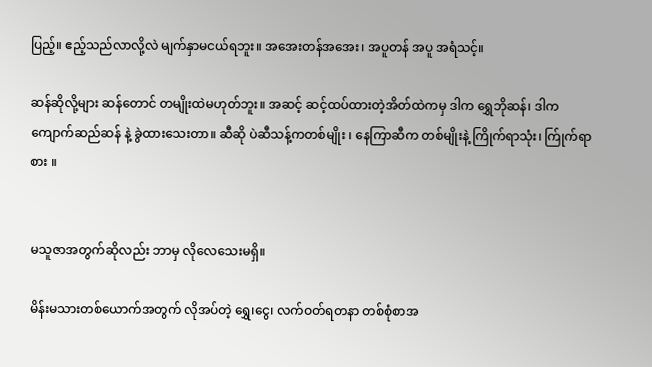ပြည့်။ ဧည့်သည်လာလို့လဲ မျက်နှာမငယ်ရဘူး။ အအေးတန်အအေး၊ အပူတန် အပူ အရံသင့်။

ဆန်ဆိုလို့များ ဆန်တောင် တမျိုးထဲမဟုတ်ဘူး။ အဆင့် ဆင့်ထပ်ထားတဲ့အိတ်ထဲကမှ ဒါက ရွှေဘိုဆန်၊ ဒါက ကျောက်ဆည်ဆန် နဲ့ ခွဲထားသေးတာ။ ဆီဆို ပဲဆီသန့်ကတစ်မျိုး ၊ နေကြာဆီက တစ်မျိုးနဲ့ ကြိုက်ရာသုံး၊ က်ြုက်ရာစား ။


မသူဇာအတွက်ဆိုလည်း ဘာမှ လိုလေသေးမရှိ။

မိန်းမသားတစ်ယောက်အတွက် လိုအပ်တဲ့ ရွှေ၊ငွေ၊ လက်ဝတ်ရတနာ တစ်စုံစာအ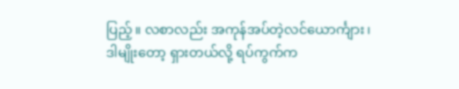ပြည့်။ လစာလည်း အကုန်အပ်တဲ့လင်ယောင်္ကျား ၊ ဒါမျိုးတော့ ရှားတယ်လို့ ရပ်ကွက်က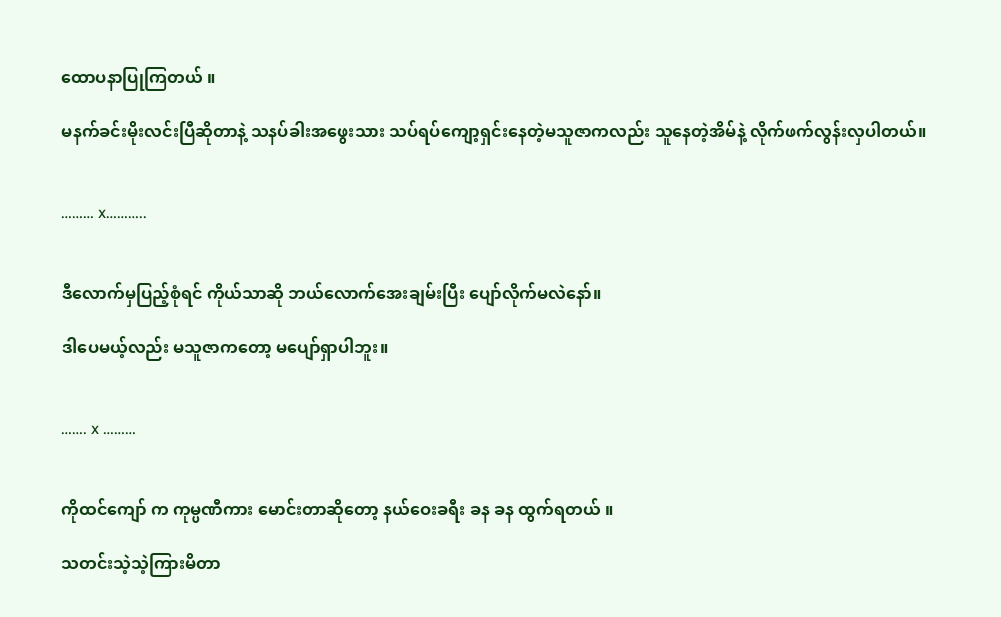ထောပနာပြုကြတယ် ။

မနက်ခင်းမိုးလင်းပြီဆိုတာနဲ့ သနပ်ခါးအဖွေးသား သပ်ရပ်ကျော့ရှင်းနေတဲ့မသူဇာကလည်း သူနေတဲ့အိမ်နဲ့ လိုက်ဖက်လွန်းလှပါတယ်။


……… x………..


ဒီလောက်မှပြည့်စုံရင် ကိုယ်သာဆို ဘယ်လောက်အေးချမ်းပြီး ပျော်လိုက်မလဲနော်။

ဒါပေမယ့်လည်း မသူဇာကတော့ မပျော်ရှာပါဘူး။


……. x ………


ကိုထင်ကျော် က ကုမ္ပဏီကား မောင်းတာဆိုတော့ နယ်ဝေးခရီး ခန ခန ထွက်ရတယ် ။

သတင်းသဲ့သဲ့ကြားမိတာ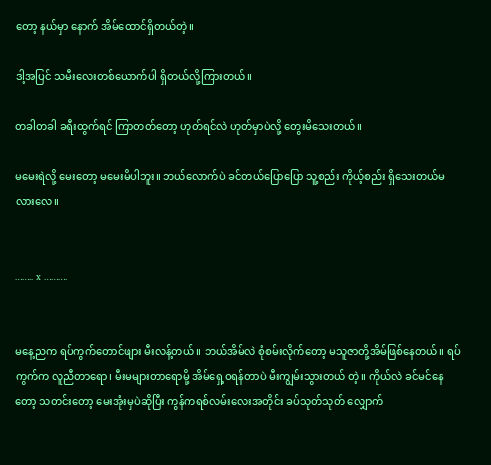တော့ နယ်မှာ နောက် အိမ်ထောင်ရှိတယ်တဲ့။

ဒါ့အပြင် သမီးလေးတစ်ယောက်ပါ ရှိတယ်လို့ကြားတယ်။

တခါတခါ ခရီးထွက်ရင် ကြာတတ်တော့ ဟုတ်ရင်လဲ ဟုတ်မှာပဲလို့ တွေးမိသေးတယ်။

မမေးရဲလို့ မေးတော့ မမေးမိပါဘူး။ ဘယ်လောက်ပဲ ခင်တယ်ပြောပြော သူ့စည်း ကိုယ့်စည်း ရှိသေးတယ်မလားလေ။


…….. x ……….


မနေ့ညက ရပ်ကွက်တောင်ဖျား မီးလန့်တယ် ။ ဘယ်အိမ်လဲ စုံစမ်းလိုက်တော့ မသူဇာတို့အိမ်ဖြစ်နေတယ်။ ရပ်ကွက်က လူညီတာရော၊ မီးမများတာရောမို့ အိမ်ရှေ့ဝရန်တာပဲ မီးကျွမ်းသွားတယ် တဲ့။ ကိုယ်လဲ ခင်မင်နေတော့ သတင်းတော့ မေးအုံးမှပဲဆိုပြီး ကွန်ကရစ်လမ်းလေးအတိုင်း ခပ်သုတ်သုတ် လျှောက်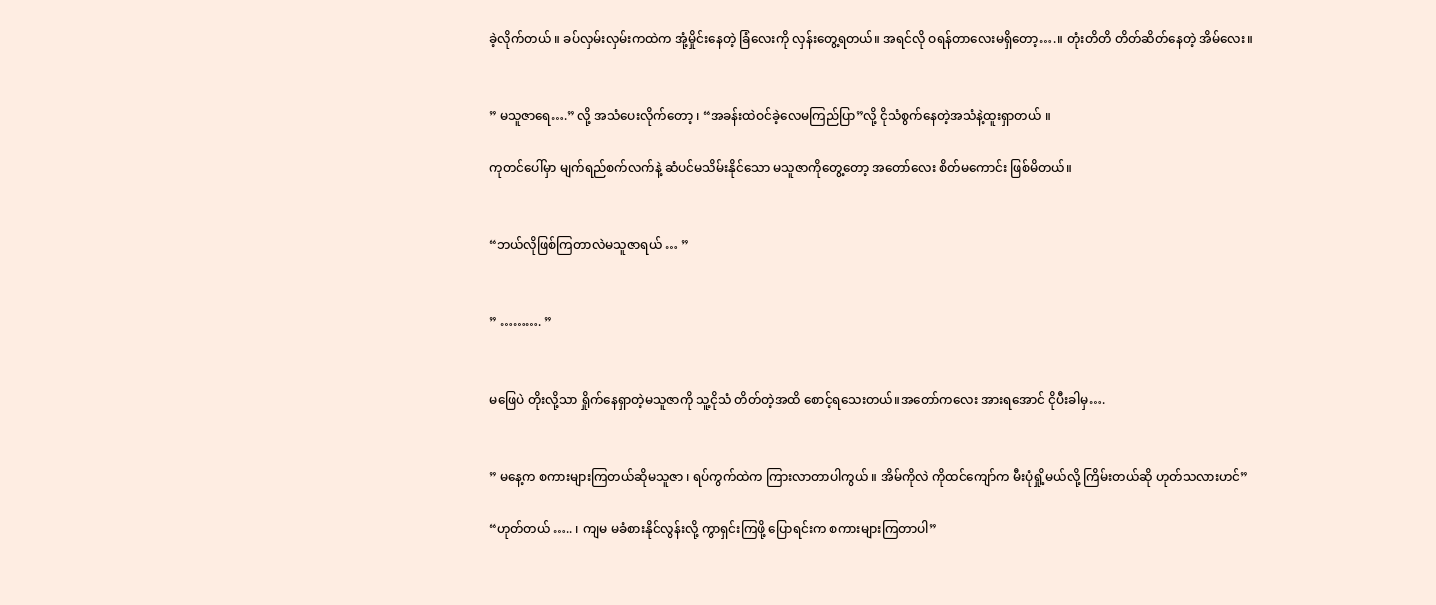ခဲ့လိုက်တယ် ။ ခပ်လှမ်းလှမ်းကထဲက အုံ့မှိုင်းနေတဲ့ ခြံလေးကို လှန်းတွေ့ရတယ်။ အရင်လို ဝရန်တာလေး‌မရှိတော့….။ တုံးတိတိ တိတ်ဆိတ်နေတဲ့ အိမ်လေး။


” မသူဇာရေ….” လို့ အသံပေးလိုက်တော့ ၊ “အခန်းထဲဝင်ခဲ့လေမကြည်ပြာ”လို့ ငိုသံစွက်နေတဲ့အသံနဲ့ထူးရှာတယ် ။

ကုတင်ပေါ်မှာ မျက်ရည်စက်လက်နဲ့ ဆံပင်မသိမ်းနိုင်သော မသူဇာကိုတွေ့တော့ အတော်လေး စိတ်မကောင်း ဖြစ်မိတယ်။


“ဘယ်လိုဖြစ်ကြတာလဲမသူဇာရယ် … ”


” ………. ”


မဖြေပဲ တိုးလို့သာ ရှိုက်နေရှာတဲ့မသူဇာကို သူ့ငိုသံ တိတ်တဲ့အထိ စောင့်ရသေးတယ်။အတော်ကလေး အားရအောင် ငိုပီးခါမှ….


” မနေ့က စကားများကြတယ်ဆိုမသူဇာ ၊ ရပ်ကွက်ထဲက ကြားလာတာပါကွယ် ။ အိမ်ကိုလဲ ကိုထင်ကျော်က မီးပုံရှို့မယ်လို့ ကြိမ်းတယ်ဆို ဟုတ်သလားဟင်”

“ဟုတ်တယ် ….. ၊ ကျမ မခံစားနိုင်လွန်းလို့ ကွာရှင်းကြဖို့ ပြောရင်းက စကားများကြတာပါ”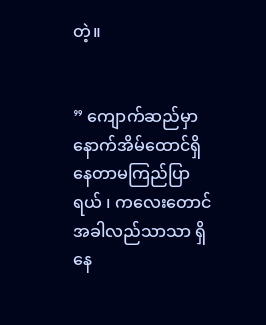တဲ့။


” ကျောက်ဆည်မှာ နောက်အိမ်ထောင်ရှိနေတာမကြည်ပြာရယ် ၊ ကလေးတောင် အခါလည်သာသာ ရှိနေ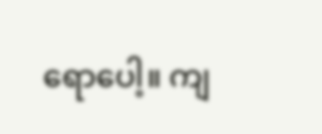ရောပေါ့။ ကျ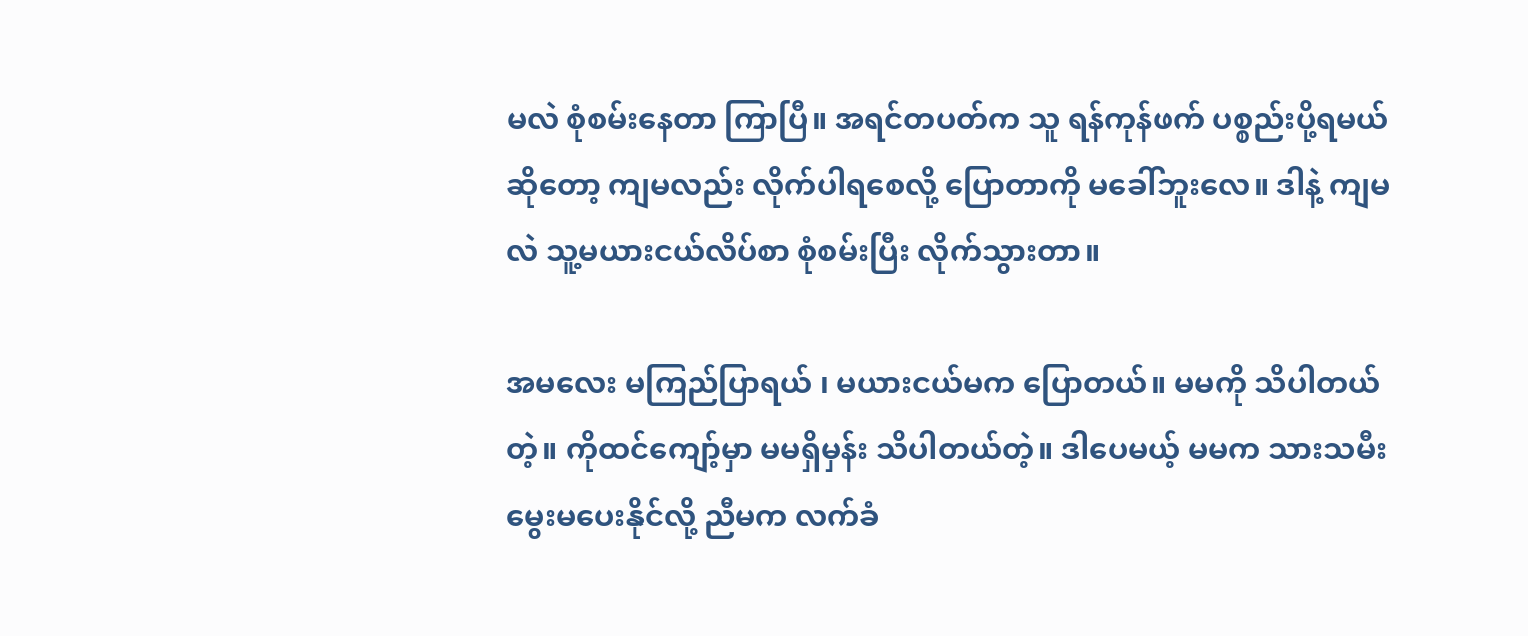မလဲ စုံစမ်းနေတာ ကြာပြီ။ အရင်တပတ်က သူ ရန်ကုန်ဖက် ပစ္စည်းပို့ရမယ်ဆိုတော့ ကျမလည်း လိုက်ပါရစေလို့ ပြောတာကို မခေါ်ဘူးလေ။ ဒါနဲ့ ကျမလဲ သူ့မယားငယ်လိပ်စာ စုံစမ်းပြီး လိုက်သွားတာ။

အမလေး မကြည်ပြာရယ် ၊ မယားငယ်မက ပြောတယ်။ မမကို သိပါတယ်တဲ့။ ကိုထင်ကျော့်မှာ မမရှိမှန်း သိပါတယ်တဲ့။ ဒါပေမယ့် မမက သားသမီး မွေးမပေးနိုင်လို့ ညီမက လက်ခံ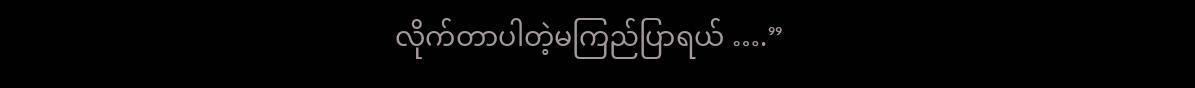လိုက်တာပါတဲ့မကြည်ပြာရယ် ….”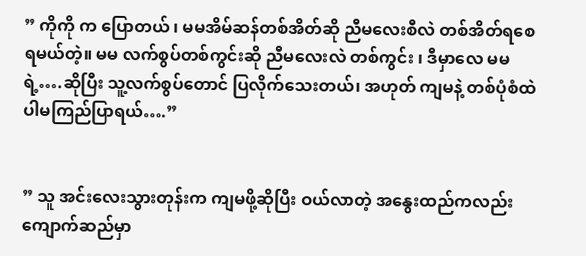” ကိုကို က ပြောတယ် ၊ မမအိမ်ဆန်တစ်အိတ်ဆို ညီမလေးစီလဲ တစ်အိတ်ရစေရမယ်တဲ့။ မမ လက်စွပ်တစ်ကွင်းဆို ညီမလေးလဲ တစ်ကွင်း ၊ ဒီမှာလေ မမရဲ့….ဆိုပြီး သူ့လက်စွပ်တောင် ပြလိုက်သေးတယ်၊ အဟုတ် ကျမနဲ့ တစ်ပုံစံထဲပါမကြည်ပြာရယ်….”


” သူ အင်းလေးသွားတုန်းက ကျမဖို့ဆိုပြီး ဝယ်လာတဲ့ အနွေးထည်ကလည်း ကျောက်ဆည်မှာ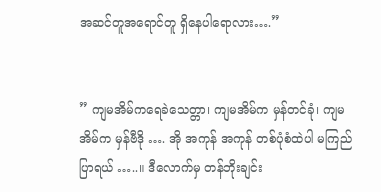အဆင်တူအရောင်တူ ရှိနေပါရောလား….”


” ကျမအိမ်ကရေခဲသေတ္တာ၊ ကျမအိမ်က မှန်တင်ခုံ၊ ကျမအိမ်က မှန်ဗီဒို …. အို အကုန် အကုန် တစ်ပုံစံထဲပါ မကြည်ပြာရယ် …..။ ဒီလောက်မှ တန်ဘိုးချင်း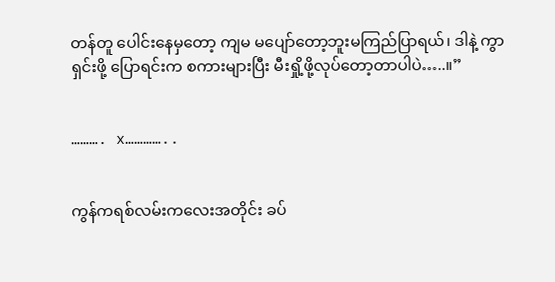တန်တူ ပေါင်းနေမှတော့ ကျမ မပျော်တော့ဘူးမကြည်ပြာရယ်၊ ဒါနဲ့ ကွာရှင်းဖို့ ပြောရင်းက စကားများပြီး မီးရှို့ဖို့လုပ်တော့တာပါပဲ…..။”


………. x…………..


ကွန်ကရစ်လမ်းကလေးအတိုင်း ခပ်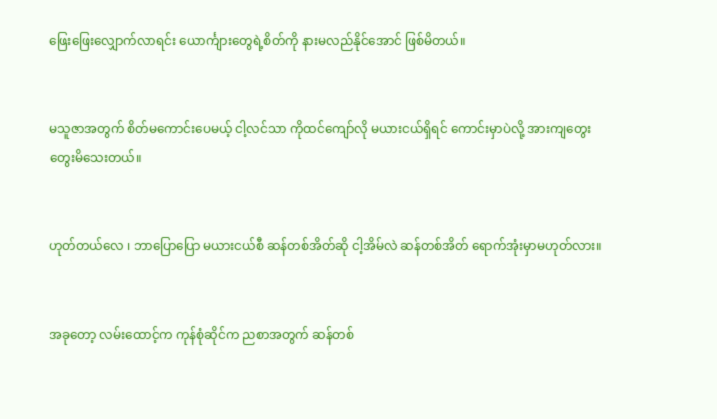ဖြေးဖြေးလျှောက်လာရင်း ယောင်္ကျားတွေရဲ့စိတ်ကို နားမလည်နိုင်အောင် ဖြစ်မိတယ်။


မသူဇာအတွက် စိတ်မကောင်းပေမယ့် ငါ့လင်သာ ကိုထင်ကျော်လို မယားငယ်ရှိရင် ကောင်းမှာပဲလို့ အားကျတွေး တွေးမိသေးတယ်။


ဟုတ်တယ်လေ ၊ ဘာပြောပြော မယားငယ်စီ ဆန်တစ်အိတ်ဆို ငါ့အိမ်လဲ ဆန်တစ်အိတ်‌ ရောက်အုံးမှာမဟုတ်လား။


အခုတော့ လမ်းထောင့်က ကုန်စုံဆိုင်က ညစာအတွက် ဆန်တစ်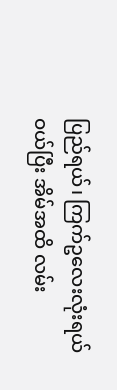ပြည်ရယ်၊ ကြက်ဥလေးလုံးရယ် ဝယ်ပြီး အိမ်အထိ လမ်း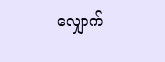လျှောက်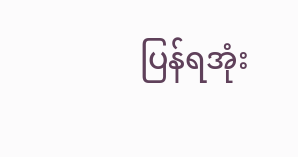ပြန်ရအုံး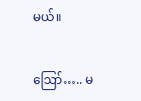မယ်။


ဪ….. မ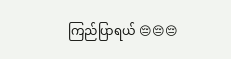ကြည်ပြာရယ် 😔😔😔